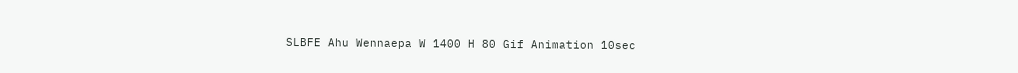SLBFE Ahu Wennaepa W 1400 H 80 Gif Animation 10sec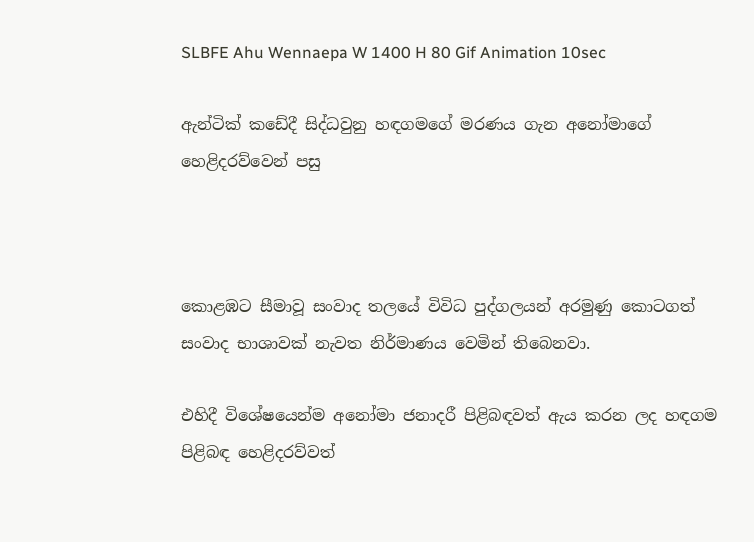SLBFE Ahu Wennaepa W 1400 H 80 Gif Animation 10sec

ඇන්ටික් කඩේදී සිද්ධවුනු හඳගමගේ මරණය ගැන අනෝමාගේ හෙළිදරව්වෙන් පසු



කොළඹට සීමාවූ සංවාද තලයේ විවිධ පුද්ගලයන් අරමුණු කොටගත් සංවාද භාශාවක් නැවත නිර්මාණය වෙමින් තිබෙනවා.

එහිදී විශේෂයෙන්ම අනෝමා ජනාදරී පිළිබඳවත් ඇය කරන ලද හඳගම පිළිබඳ හෙළිදරව්වත්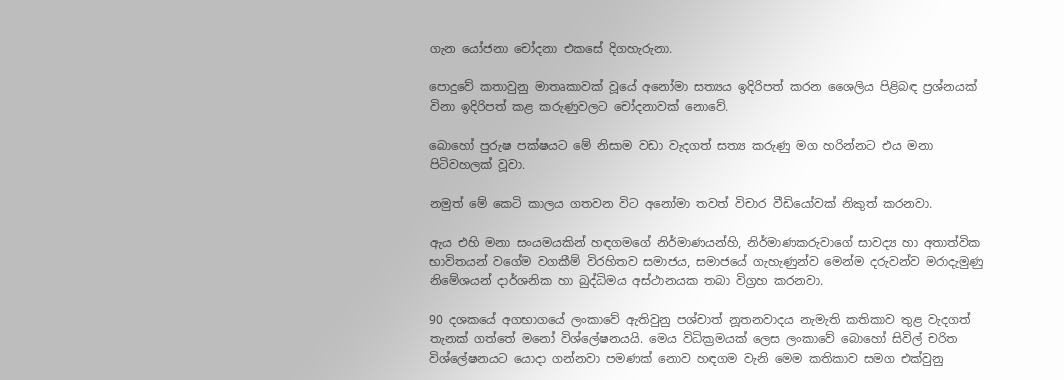ගැන යෝජනා චෝදනා එකසේ දිගහැරුනා.

පොදුවේ කතාවුනු මාතෘකාවක් වූයේ අනෝමා සත්‍යය ඉදිරිපත් කරන ශෛලිය පිළිබඳ ප්‍රශ්නයක් විනා ඉදිරිපත් කළ කරුණුවලට චෝදනාවක් නොවේ.

බොහෝ පුරුෂ පක්ෂයට මේ නිසාම වඩා වැදගත් සත්‍ය කරුණු මග හරින්නට එය මනා පිටිවහලක් වූවා.

නමුත් මේ කෙටි කාලය ගතවන විට අනෝමා තවත් විචාර වීඩියෝවක් නිකුත් කරනවා.

ඇය එහි මනා සංයමයකින් හඳගමගේ නිර්මාණයන්හි, නිර්මාණකරුවාගේ සාවද්‍ය හා අතාත්වික භාවිතයන් වගේම වගකීම් විරහිතව සමාජය, සමාජයේ ගැහැණුන්ව මෙන්ම දරුවන්ව මරාදැමුණු නිමේශයන් දාර්ශනික හා බුද්ධිමය අස්ථානයක තබා විග්‍රහ කරනවා.

90 දශකයේ අගභාගයේ ලංකාවේ ඇතිවුනු පශ්චාත් නූතනවාදය නැමැති කතිකාව තුළ වැදගත් තැනක් ගත්තේ මනෝ විශ්ලේෂනයයි. මෙය විධික්‍රමයක් ලෙස ලංකාවේ බොහෝ සිවිල් චරිත විශ්ලේෂනයට යොදා ගන්නවා පමණක් නොව හඳගම වැනි මෙම කතිකාව සමග එක්වුනු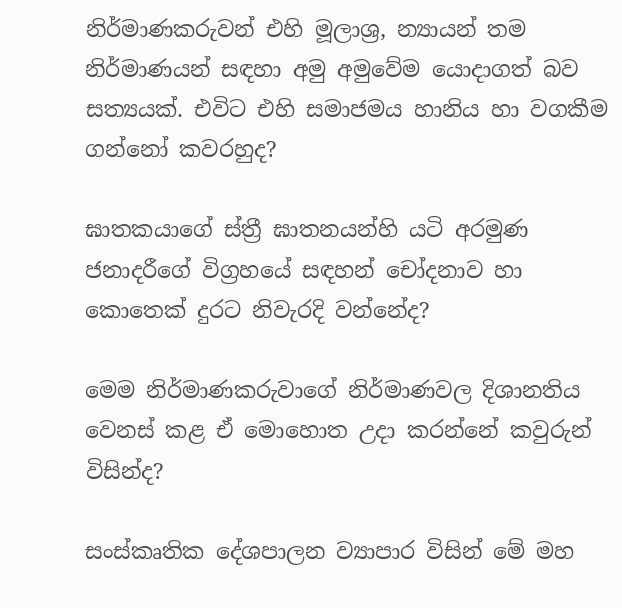නිර්මාණකරුවන් එහි මූලාශ්‍ර, න්‍යායන් තම නිර්මාණයන් සඳහා අමු අමුවේම යොදාගත් බව සත්‍යයක්. එවිට එහි සමාජමය හානිය හා වගකීම ගන්නෝ කවරහුද?

ඝාතකයාගේ ස්ත්‍රී ඝාතනයන්හි යටි අරමුණ ජනාදරීගේ විග්‍රහයේ සඳහන් චෝදනාව හා කොතෙක් දුරට නිවැරදි වන්නේද?

මෙම නිර්මාණකරුවාගේ නිර්මාණවල දිශානතිය වෙනස් කළ ඒ මොහොත උදා කරන්නේ කවුරුන් විසින්ද?

සංස්කෘතික දේශපාලන ව්‍යාපාර විසින් මේ මහ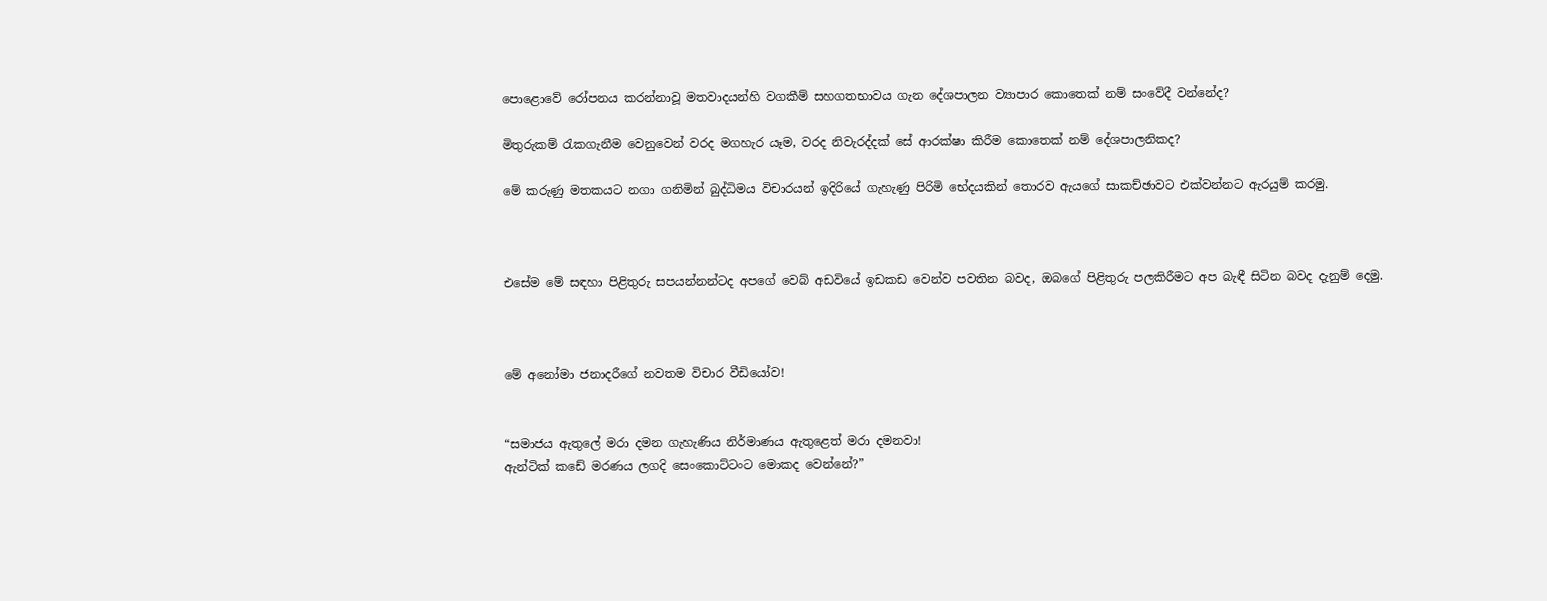පොළොවේ රෝපනය කරන්නාවූ මතවාදයන්හි වගකීම් සහගතභාවය ගැන දේශපාලන ව්‍යාපාර කොතෙක් නම් සංවේදී වන්නේද?

මිතුරුකම් රැකගැනීම වෙනුවෙන් වරද මගහැර යෑම, වරද නිවැරද්දක් සේ ආරක්ෂා කිරීම කොතෙක් නම් දේශපාලනිකද?

මේ කරුණු මතකයට නගා ගනිමින් බුද්ධිමය විචාරයන් ඉදිරියේ ගැහැණු පිරිමි භේදයකින් තොරව ඇයගේ සාකච්ඡාවට එක්වන්නට ඇරයුම් කරමු.



එසේම මේ සඳහා පිළිතුරු සපයන්නන්ටද අපගේ වෙබ් අඩවියේ ඉඩකඩ වෙන්ව පවතින බවද, ඔබගේ පිළිතුරු පලකිරීමට අප බැඳී සිටින බවද දැනුම් දෙමු.



මේ අනෝමා ජනාදරීගේ නවතම විචාර වීඩියෝව!


“සමාජය ඇතුලේ මරා දමන ගැහැණිය නිර්මාණය ඇතුළෙත් මරා දමනවා!
ඇන්ටික් කඩේ මරණය ලගදි සෙංකොට්ටංට මොකද වෙන්නේ?”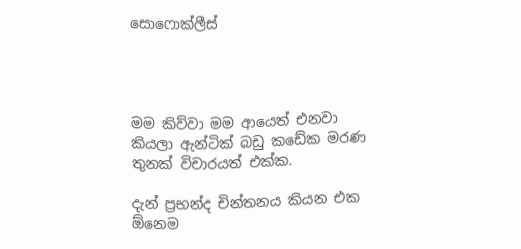සොෆොක්ලීස්




මම කිව්වා මම ආයෙත් එනවා කියලා ඇන්ටික් බඩු කඩේක මරණ තුනක් විචාරයත් එක්ක.

දැන් ප්‍රභන්ද චින්තනය කියන එක ඕනෙම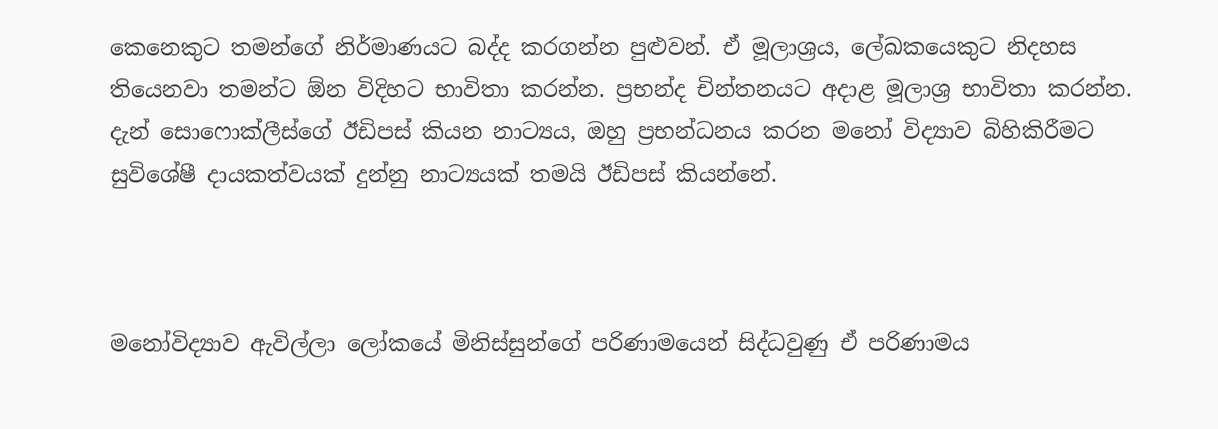කෙනෙකුට තමන්ගේ නිර්මාණයට බද්ද කරගන්න පුළුවන්. ඒ මූලාශ්‍රය, ලේඛකයෙකුට නිදහස තියෙනවා තමන්ට ඕන විදිහට භාවිතා කරන්න. ප්‍රභන්ද චින්තනයට අදාළ මූලාශ්‍ර භාවිතා කරන්න. දැන් සොෆොක්ලීස්ගේ ඊඩිපස් කියන නාට්‍යය, ඔහු ප්‍රභන්ධනය කරන මනෝ විද්‍යාව බිහිකිරීමට සුවිශේෂී දායකත්වයක් දුන්නු නාට්‍යයක් තමයි ඊඩිපස් කියන්නේ.



මනෝවිද්‍යාව ඇවිල්ලා ලෝකයේ මිනිස්සුන්ගේ පරිණාමයෙන් සිද්ධවුණු ඒ පරිණාමය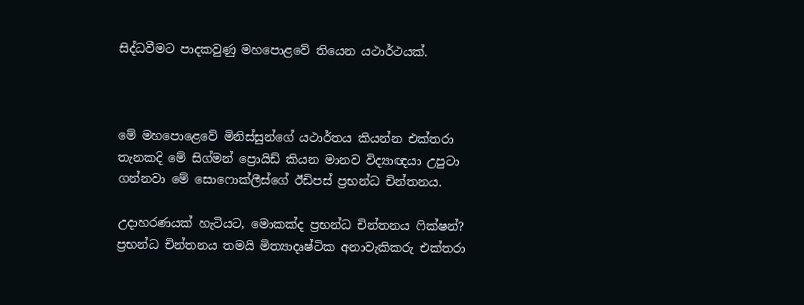සිද්ධවීමට පාදකවුණු මහපොළවේ තියෙන යථාර්ථයක්.



මේ මහපොළෙවේ මිනිස්සුන්ගේ යථාර්තය කියන්න එක්තරා තැනකදි මේ සිග්මන් ප්‍රොයිඩ් කියන මානව විද්‍යාඥයා උපුටා ගන්නවා මේ සොෆොක්ලීස්ගේ ඊඩිපස් ප්‍රභන්ධ චින්තනය.

උදාහරණයක් හැටියට, මොකක්ද ප්‍රභන්ධ චින්තනය ෆික්ෂන්? ප්‍රභන්ධ චින්තනය තමයි මිත්‍යාදෘෂ්ටික අනාවැකිකරු එක්තරා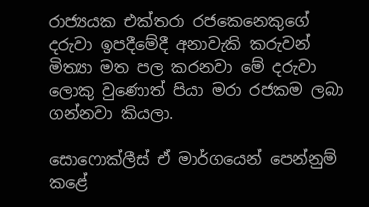රාජ්‍යයක එක්තරා රජකෙනෙකුගේ දරුවා ඉපදීමේදී අනාවැකි කරුවන් මිත්‍යා මත පල කරනවා මේ දරුවා ලොකු වුණොත් පියා මරා රජකම ලබා ගන්නවා කියලා.

සොෆොක්ලීස් ඒ මාර්ගයෙන් පෙන්නුම් කළේ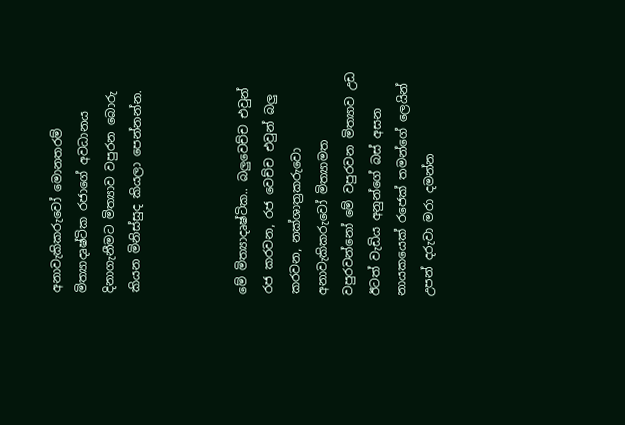අනාවැකිකරුවෝ මොනතරම් මිත්‍යාදෘෂ්ටික රජාගේ අවධානය දිනාගැනීමට මිත්‍යාව වපුරන බොරු කියන මිනිස්සුද කියලා පෙන්නන්න.



මේ මිත්‍යාදෘෂ්ටික.. බලුවෙච්ච එවුන් රජ කරවන, රජ වෙච්ච එවුන් බලු කරවන, නක්ශාත්‍රකරුවො අනාවැකිකරුවෝ මිත්‍යාමත වපුරවන්නෝ මේ වපුරවන මිත්‍යාව උඩ ඊටත් වැඩිය අනුන්ගේ බස් අසන නායකයෙක් රජෙක් තමන්ගේ ලෙයින් උපන් දරුවා මරා දමන්න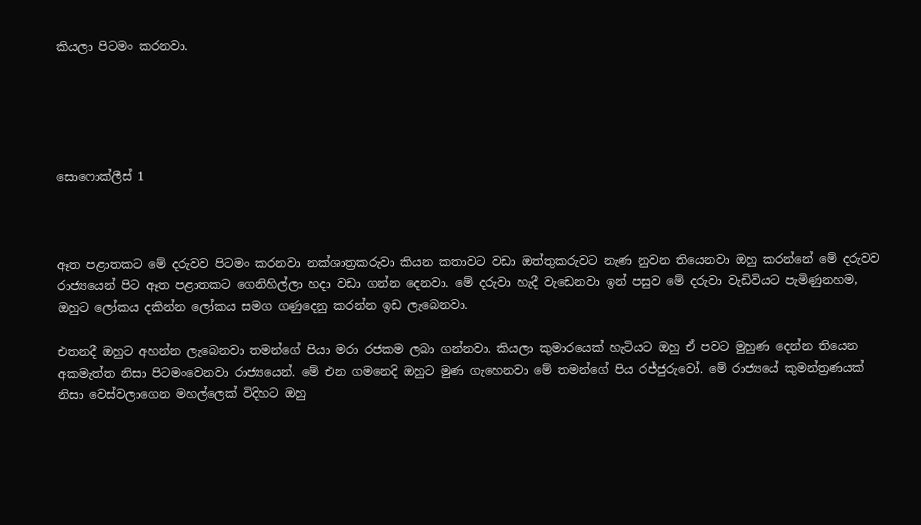කියලා පිටමං කරනවා.





සොෆොක්ලීස් 1



ඈත පළාතකට මේ දරුවව පිටමං කරනවා නක්ශාත්‍රකරුවා කියන කතාවට වඩා ඔත්තුකරුවට නැණ නුවන තියෙනවා ඔහු කරන්නේ මේ දරුවව රාජ්‍යයෙන් පිට ඈත පළාතකට ගෙනිහිල්ලා හදා වඩා ගන්න දෙනවා. මේ දරුවා හැදී වැඩෙනවා ඉන් පසුව මේ දරුවා වැඩිවියට පැමිණුනහම, ඔහුට ලෝකය දකින්න ලෝකය සමග ගණුදෙනු කරන්න ඉඩ ලැබෙනවා.

එතනදී ඔහුට අහන්න ලැබෙනවා තමන්ගේ පියා මරා රජකම ලබා ගන්නවා. කියලා කුමාරයෙක් හැටියට ඔහු ඒ පවට මුහුණ දෙන්න තියෙන අකමැත්ත නිසා පිටමංවෙනවා රාජ්‍යයෙන්. මේ එන ගමනෙදි ඔහුට මුණ ගැහෙනවා මේ තමන්ගේ පිය රජ්ජුරුවෝ. මේ රාජ්‍යයේ කුමන්ත්‍රණයක් නිසා වෙස්වලාගෙන මහල්ලෙක් විදිහට ඔහු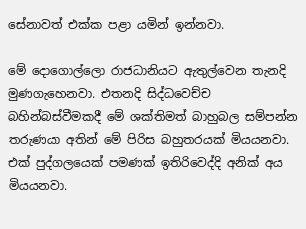සේනාවත් එක්ක පළා යමින් ඉන්නවා.

මේ දොගොල්ලො රාජධානියට ඇතුල්වෙන තැනදි මුණගැහෙනවා. එතනදි සිද්ධවෙච්ච බහින්බස්වීමකදී මේ ශක්තිමත් බාහුබල සම්පන්න තරුණයා අතින් මේ පිරිස බහුතරයක් මියයනවා. එක් පුද්ගලයෙක් පමණක් ඉතිරිවෙද්දි අනික් අය මියයනවා.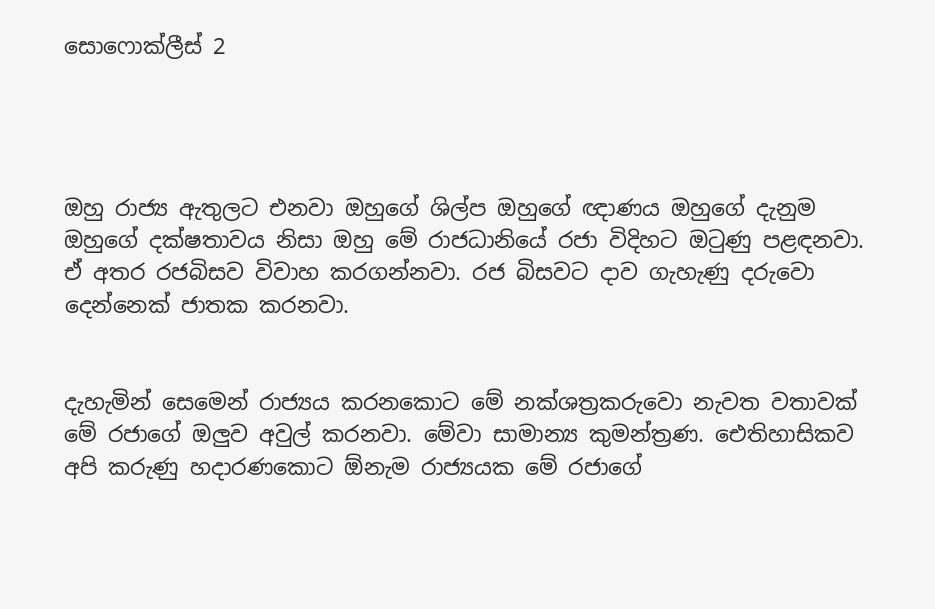සොෆොක්ලීස් 2




ඔහු රාජ්‍ය ඇතුලට එනවා ඔහුගේ ශිල්ප ඔහුගේ ඥාණය ඔහුගේ දැනුම ඔහුගේ දක්ෂතාවය නිසා ඔහු මේ රාජධානියේ රජා විදිහට ඔටුණු පළඳනවා. ඒ අතර රජබිසව විවාහ කරගන්නවා. රජ බිසවට දාව ගැහැණු දරුවො දෙන්නෙක් ජාතක කරනවා.


දැහැමින් සෙමෙන් රාජ්‍යය කරනකොට මේ නක්ශත්‍රකරුවො නැවත වතාවක් මේ රජාගේ ඔලුව අවුල් කරනවා. මේවා සාමාන්‍ය කුමන්ත්‍රණ. ඓතිහාසිකව අපි කරුණු හදාරණකොට ඕනැම රාජ්‍යයක මේ රජාගේ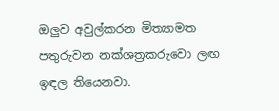ඔලුව අවුල්කරන මිත්‍යාමත පතුරුවන නක්ශත්‍රකරුවො ලඟ ඉඳල තියෙනවා.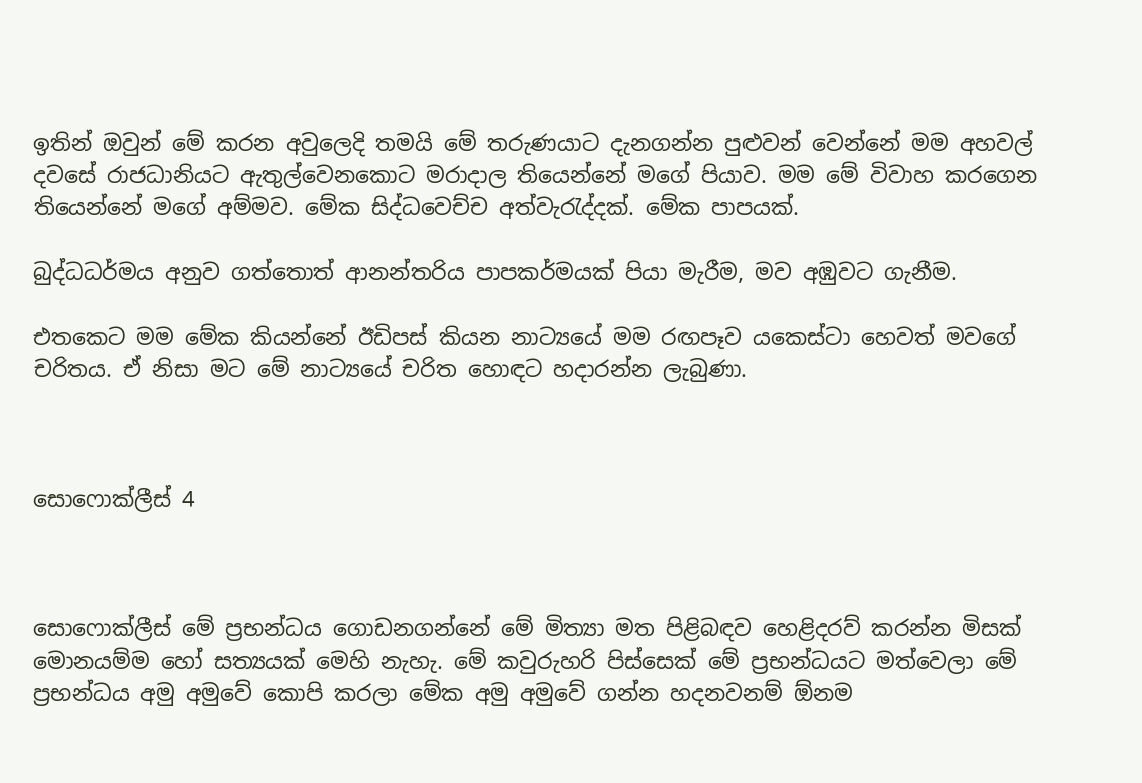ඉතින් ඔවුන් මේ කරන අවුලෙදි තමයි මේ තරුණයාට දැනගන්න පුළුවන් වෙන්නේ මම අහවල් දවසේ රාජධානියට ඇතුල්වෙනකොට මරාදාල තියෙන්නේ මගේ පියාව. මම මේ විවාහ කරගෙන තියෙන්නේ මගේ අම්මව. මේක සිද්ධවෙච්ච අත්වැරැද්දක්. මේක පාපයක්.

බුද්ධධර්මය අනුව ගත්තොත් ආනන්තරිය පාපකර්මයක් පියා මැරීම, මව අඹුවට ගැනීම.

එතකෙට මම මේක කියන්නේ ඊඩිපස් කියන නාට්‍යයේ මම රඟපෑව යකෙස්ටා හෙවත් මවගේ චරිතය. ඒ නිසා මට මේ නාට්‍යයේ චරිත හොඳට හදාරන්න ලැබුණා.



සොෆොක්ලීස් 4



සොෆොක්ලීස් මේ ප්‍රභන්ධය ගොඩනගන්නේ මේ මිත්‍යා මත පිළිබඳව හෙළිදරව් කරන්න මිසක් මොනයම්ම හෝ සත්‍යයක් මෙහි නැහැ. මේ කවුරුහරි පිස්සෙක් මේ ප්‍රභන්ධයට මත්වෙලා මේ ප්‍රභන්ධය අමු අමුවේ කොපි කරලා මේක අමු අමුවේ ගන්න හදනවනම් ඕනම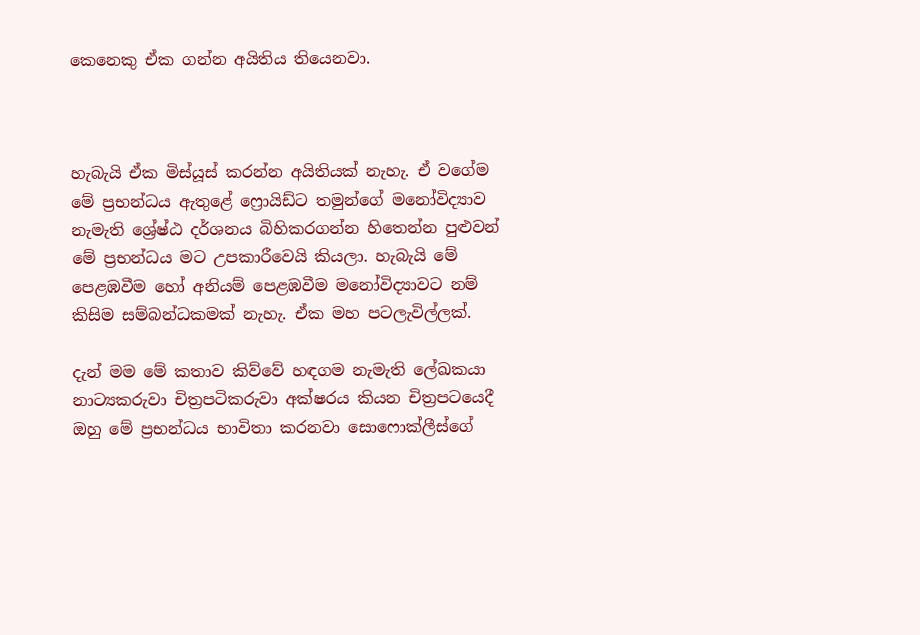කෙනෙකු ඒක ගන්න අයිතිය තියෙනවා.



හැබැයි ඒක මිස්යූස් කරන්න අයිතියක් නැහැ. ඒ වගේම මේ ප්‍රභන්ධය ඇතුළේ ෆ්‍රොයිඩ්ට තමුන්ගේ මනෝවිද්‍යාව නැමැති ශ්‍රේෂ්ඨ දර්ශනය බිහිකරගන්න හිතෙන්න පුළුවන් මේ ප්‍රභන්ධය මට උපකාරීවෙයි කියලා. හැබැයි මේ පෙළඹවීම හෝ අනියම් පෙළඹවීම මනෝවිද්‍යාවට නම් කිසිම සම්බන්ධකමක් නැහැ. ඒක මහ පටලැවිල්ලක්.

දැන් මම මේ කතාව කිව්වේ හඳගම නැමැති ලේඛකයා නාට්‍යකරුවා චිත්‍රපටිකරුවා අක්ෂරය කියන චිත්‍රපටයෙදී ඔහු මේ ප්‍රභන්ධය භාවිතා කරනවා සොෆොක්ලීස්ගේ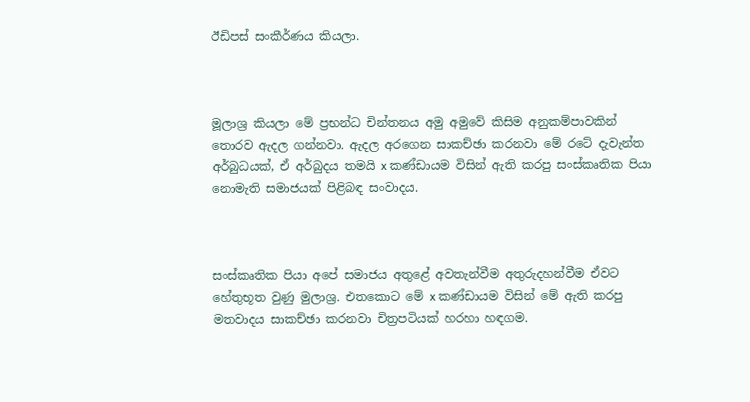ඊඩිපස් සංකීර්ණය කියලා.



මූලාශ්‍ර කියලා මේ ප්‍රභන්ධ චින්තනය අමු අමුවේ කිසිම අනුකම්පාවකින් තොරව ඇදල ගන්නවා. ඇදල අරගෙන සාකච්ඡා කරනවා මේ රටේ දැවැන්ත අර්බුධයක්, ඒ අර්බුදය තමයි x කණ්ඩායම විසින් ඇති කරපු සංස්කෘතික පියා නොමැති සමාජයක් පිළිබඳ සංවාදය.



සංස්කෘතික පියා අපේ සමාජය අතුළේ අවතැන්වීම අතුරුදහන්වීම ඒවට හේතුභූත වුණු මුලාශ්‍ර. එතකොට මේ x කණ්ඩායම විසින් මේ ඇති කරපු මතවාදය සාකච්ඡා කරනවා චිත්‍රපටියක් හරහා හඳගම.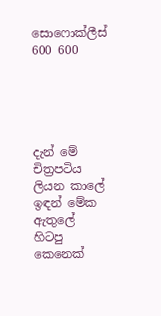සොෆොක්ලීස් 600 600





දැන් මේ චිත්‍රපටිය ලියන කාලේ ඉඳන් මේක ඇතුලේ හිටපු කෙනෙක්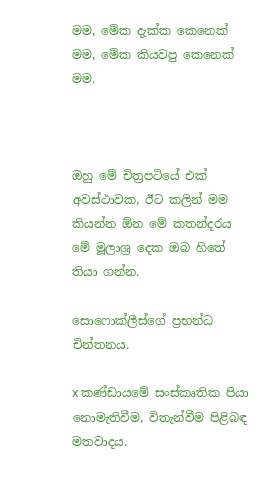මම, මේක දැක්ක කෙනෙක් මම, මේක කියවපු කෙනෙක් මම.



ඔහු මේ චිත්‍රපටියේ එක් අවස්ථාවක, ඊට කලින් මම කියන්න ඕන මේ කතන්දරය මේ මූලාශ්‍ර දෙක ඔබ හිතේ තියා ගන්න.

සොෆොක්ලීස්ගේ ප්‍රභන්ධ චින්තනය.

x කණ්ඩායමේ සංස්කෘතික පියා නොමැතිවීම, විතැන්වීම පිළිබඳ මතවාදය.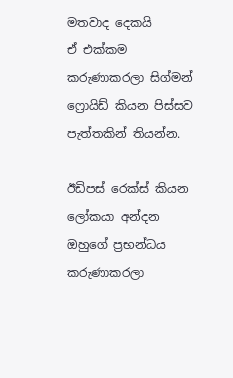මතවාද දෙකයි
ඒ එක්කම කරුණාකරලා සිග්මන් ෆ්‍රොයිඩ් කියන පිස්සව පැත්තකින් තියන්න.

ඊඩිපස් රෙක්ස් කියන ලෝකයා අන්දන ඔහුගේ ප්‍රභන්ධය කරුණාකරලා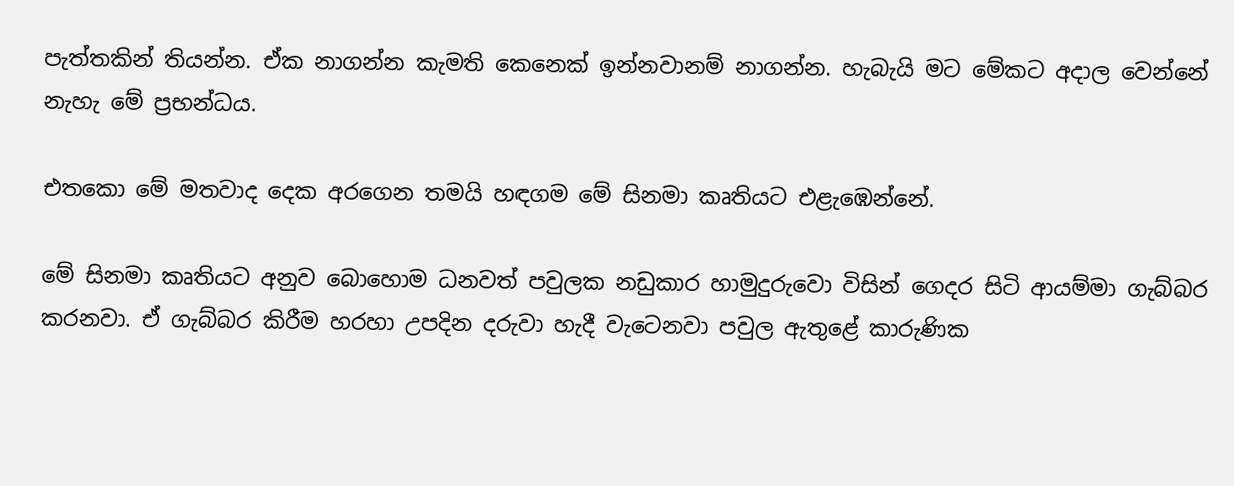පැත්තකින් තියන්න. ඒක නාගන්න කැමති කෙනෙක් ඉන්නවානම් නාගන්න. හැබැයි මට මේකට අදාල වෙන්නේ නැහැ මේ ප්‍රභන්ධය.

එතකො මේ මතවාද දෙක අරගෙන තමයි හඳගම මේ සිනමා කෘතියට එළැඹෙන්නේ.

මේ සිනමා කෘතියට අනුව බොහොම ධනවත් පවුලක නඩුකාර හාමුදුරුවො විසින් ගෙදර සිටි ආයම්මා ගැබ්බර කරනවා. ඒ ගැබ්බර කිරීම හරහා උපදින දරුවා හැදී වැටෙනවා පවුල ඇතුළේ කාරුණික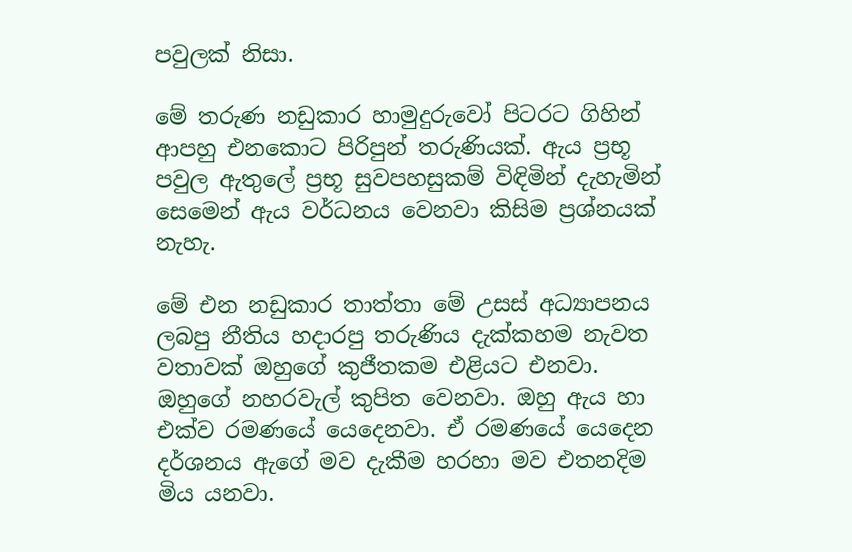පවුලක් නිසා.

මේ තරුණ නඩුකාර හාමුදුරුවෝ පිටරට ගිහින් ආපහු එනකොට පිරිපුන් තරුණියක්. ඇය ප්‍රභූ පවුල ඇතුලේ ප්‍රභූ සුවපහසුකම් විඳිමින් දැහැමින් සෙමෙන් ඇය වර්ධනය වෙනවා කිසිම ප්‍රශ්නයක් නැහැ.

මේ එන නඩුකාර තාත්තා මේ උසස් අධ්‍යාපනය ලබපු නීතිය හදාරපු තරුණිය දැක්කහම නැවත වතාවක් ඔහුගේ කුජීතකම එළියට එනවා. ඔහුගේ නහරවැල් කුපිත වෙනවා. ඔහු ඇය හා එක්ව රමණයේ යෙදෙනවා. ඒ රමණයේ යෙදෙන දර්ශනය ඇගේ මව දැකීම හරහා මව එතනදිම මිය යනවා.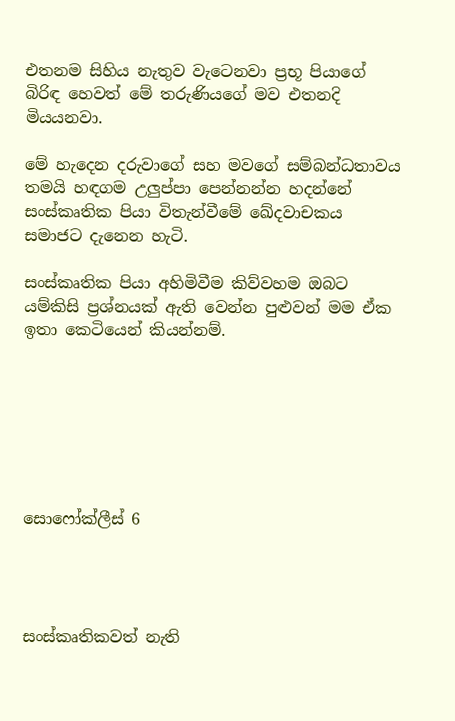එතනම සිහිය නැතුව වැටෙනවා ප්‍රභූ පියාගේ බිරිඳ හෙවත් මේ තරුණියගේ මව එතනදි මියයනවා.

මේ හැදෙන දරුවාගේ සහ මවගේ සම්බන්ධතාවය තමයි හඳගම උලුප්පා පෙන්නන්න හදන්නේ සංස්කෘතික පියා විතැන්වීමේ ඛේදවාචකය සමාජට දැනෙන හැටි.

සංස්කෘතික පියා අහිමිවීම කිව්වහම ඔබට යම්කිසි ප්‍රශ්නයක් ඇති වෙන්න පුළුවන් මම ඒක ඉතා කෙටියෙන් කියන්නම්.







සොෆෝක්ලීස් 6




සංස්කෘතිකවත් නැති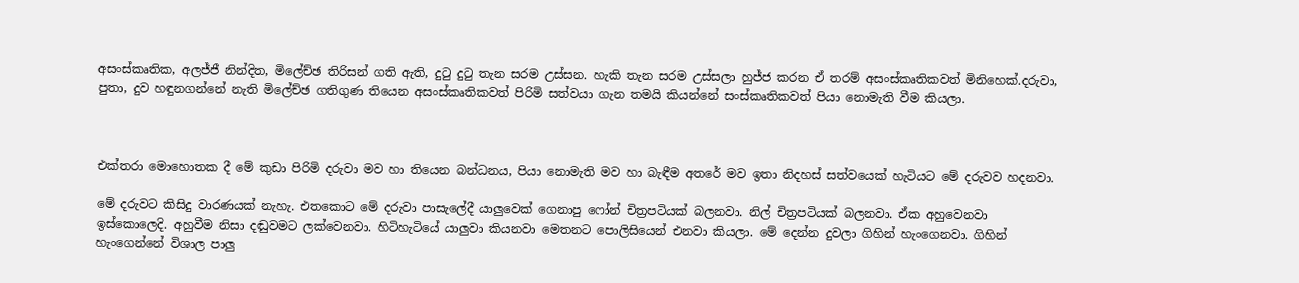අසංස්කෘතික, අලජ්ජී නින්දිත, මිලේච්ඡ තිරිසන් ගති ඇති, දුටු දුටු තැන සරම උස්සන. හැකි තැන සරම උස්සලා හුජ්ජ කරන ඒ තරම් අසංස්කෘතිකවත් මිනිහෙක්.දරුවා, පුතා, දුව හඳුනගන්නේ නැති මිලේච්ඡ ගතිගුණ තියෙන අසංස්කෘතිකවත් පිරිමි සත්වයා ගැන තමයි කියන්නේ සංස්කෘතිකවත් පියා නොමැති වීම කියලා.



එක්තරා මොහොතක දී මේ කුඩා පිරිමි දරුවා මව හා තියෙන බන්ධනය, පියා නොමැති මව හා බැඳීම අතරේ මව ඉතා නිදහස් සත්වයෙක් හැටියට මේ දරුවව හදනවා.

මේ දරුවට කිසිදු වාරණයක් නැහැ. එතකොට මේ දරුවා පාසැලේදී යාලුවෙක් ගෙනාපු ෆෝන් චිත්‍රපටියක් බලනවා. නිල් චිත්‍රපටියක් බලනවා. ඒක අහුවෙනවා ඉස්කොලෙදි. අහුවීම නිසා දඬුවමට ලක්වෙනවා. හිටිහැටියේ යාලුවා කියනවා මෙතනට පොලිසියෙන් එනවා කියලා. මේ දෙන්න දුවලා ගිහින් හැංගෙනවා. ගිහින් හැංගෙන්නේ විශාල පාලු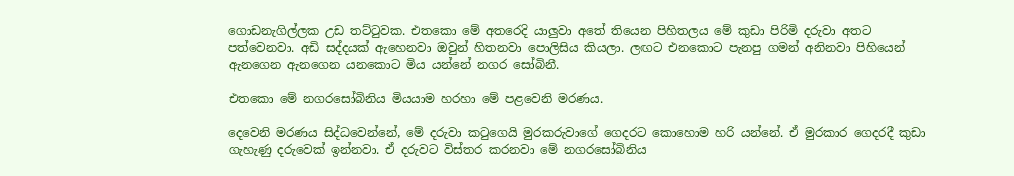ගොඩනැගිල්ලක උඩ තට්ටුවක. එතකො මේ අතරෙදි යාලුවා අතේ තියෙන පිහිතලය මේ කුඩා පිරිමි දරුවා අතට පත්වෙනවා. අඩි සද්දයක් ඇහෙනවා ඔවුන් හිතනවා පොලිසිය කියලා. ලඟට එනකොට පැනපු ගමන් අනිනවා පිහියෙන් ඇනගෙන ඇනගෙන යනකොට මිය යන්නේ නගර සෝබිනී.

එතකො මේ නගරසෝබිනිය මියයාම හරහා මේ පළවෙනි මරණය.

දෙවෙනි මරණය සිද්ධවෙන්නේ, මේ දරුවා කටුගෙයි මුරකරුවාගේ ගෙදරට කොහොම හරි යන්නේ. ඒ මුරකාර ගෙදරදී කුඩා ගැහැණු දරුවෙක් ඉන්නවා. ඒ දරුවට විස්තර කරනවා මේ නගරසෝබිනිය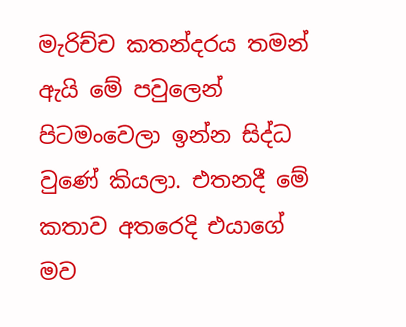මැරිච්ච කතන්දරය තමන් ඇයි මේ පවුලෙන් පිටමංවෙලා ඉන්න සිද්ධ වුණේ කියලා. එතනදී මේ කතාව අතරෙදි එයාගේ මව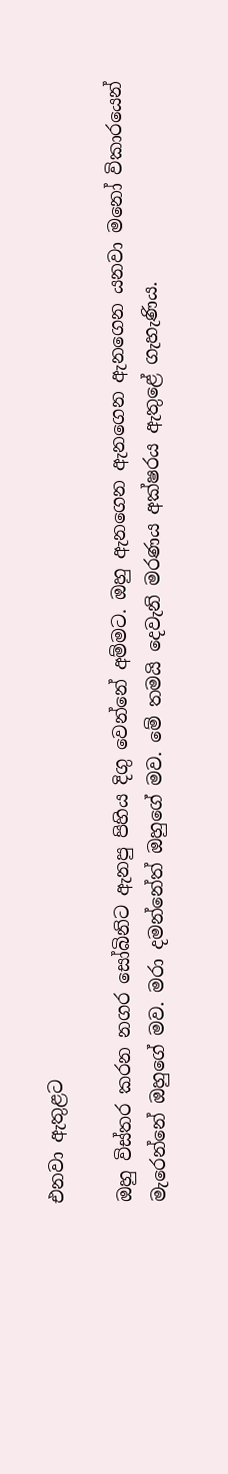එනවා ඇතුළට

ඔහු විස්තර කරන නගර සෝබිනිට ඇනපු පිහිය දිගු වෙන්නේ අම්මට. ඔහු ඇනගෙන ඇනගෙන ඇනගෙන යනවා මනෝ විකාරයෙන් මැරෙන්නේ ඔහුගේ මව. මරා දමන්නේත් ඔහුගේ මව. මේ තමයි දෙවැනි මරණය අක්ෂරය ඇතුළේ ගැහැණිය.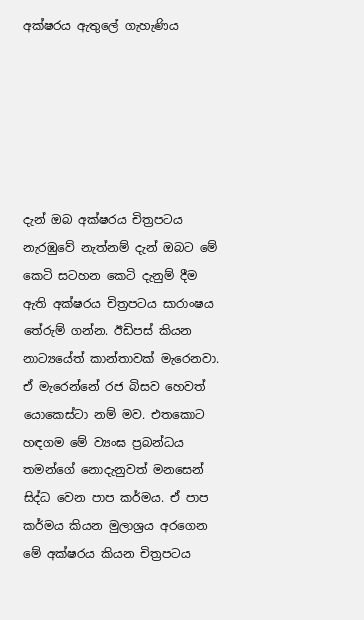අක්ෂරය ඇතුලේ ගැහැණිය






දැන් ඔබ අක්ෂරය චිත්‍රපටය නැරඹුවේ නැත්නම් දැන් ඔබට මේ කෙටි සටහන කෙටි දැනුම් දීම ඇති අක්ෂරය චිත්‍රපටය සාරාංෂය තේරුම් ගන්න. ඊඩිපස් කියන නාට්‍යයේත් කාන්තාවක් මැරෙනවා. ඒ මැරෙන්නේ රජ බිසව හෙවත් යොකෙස්ටා නම් මව. එතකොට හඳගම මේ ව්‍යංඝ ප්‍රබන්ධය තමන්ගේ නොදැනුවත් මනසෙන් සිද්ධ වෙන පාප කර්මය. ඒ පාප කර්මය කියන මුලාශ්‍රය අරගෙන මේ අක්ෂරය කියන චිත්‍රපටය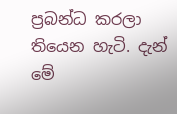ප්‍රබන්ධ කරලා තියෙන හැටි. දැන් මේ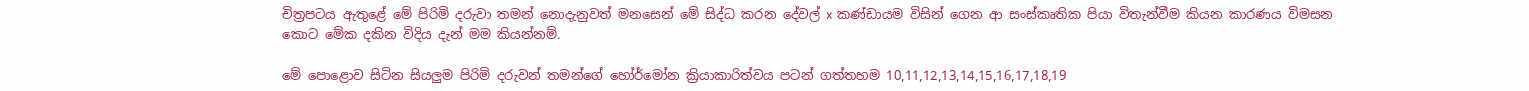චිත්‍රපටය ඇතුළේ මේ පිරිමි දරුවා තමන් නොදැනුවත් මනසෙන් මේ සිද්ධ කරන දේවල් x කණ්ඩායම විසින් ගෙන ආ සංස්කෘතික පියා විතැන්වීම කියන කාරණය විමසන කොට මේක දකින විදිය දැන් මම කියන්නම්.

මේ පොළොව සිටින සියලුම පිරිමි දරුවන් තමන්ගේ හෝර්මෝන ක්‍රියාකාරිත්වය පටන් ගත්තහම 10,11,12,13,14,15,16,17,18,19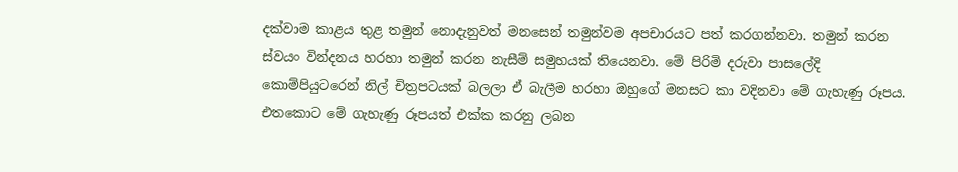දක්වාම කාළය තුළ තමුන් නොදැනුවත් මනසෙන් තමුන්වම අපචාරයට පත් කරගන්නවා. තමුන් කරන ස්වයං වින්දනය හරහා තමුන් කරන නැසීම් සමුහයක් තියෙනවා. මේ පිරිමි දරුවා පාසලේදි කොම්පියුටරෙන් නිල් චිත්‍රපටයක් බලලා ඒ බැලීම හරහා ඔහුගේ මනසට කා වදිනවා මේ ගැහැණු රූපය. එතකොට මේ ගැහැණු රූපයත් එක්ක කරනු ලබන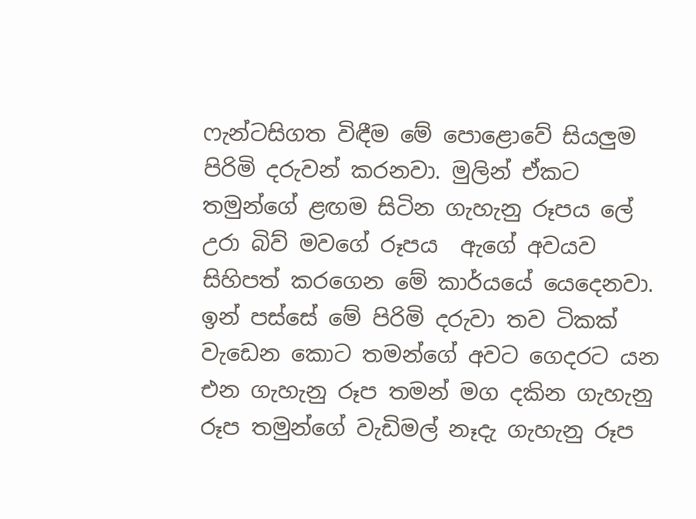ෆැන්ටසිගත විඳීම මේ පොළොවේ සියලුම පිරිමි දරුවන් කරනවා. මුලින් ඒකට තමුන්ගේ ළඟම සිටින ගැහැනු රූපය ලේ උරා බිව් මවගේ රූපය ‍ ඇගේ අවයව සිහිපත් කරගෙන මේ කාර්යයේ යෙදෙනවා. ඉන් පස්සේ මේ පිරිමි දරුවා තව ටිකක් වැඩෙන කොට තමන්ගේ අවට ගෙදරට යන එන ගැහැනු රූප තමන් මග දකින ගැහැනු රූප තමුන්ගේ වැඩිමල් නෑදැ ගැහැනු රූප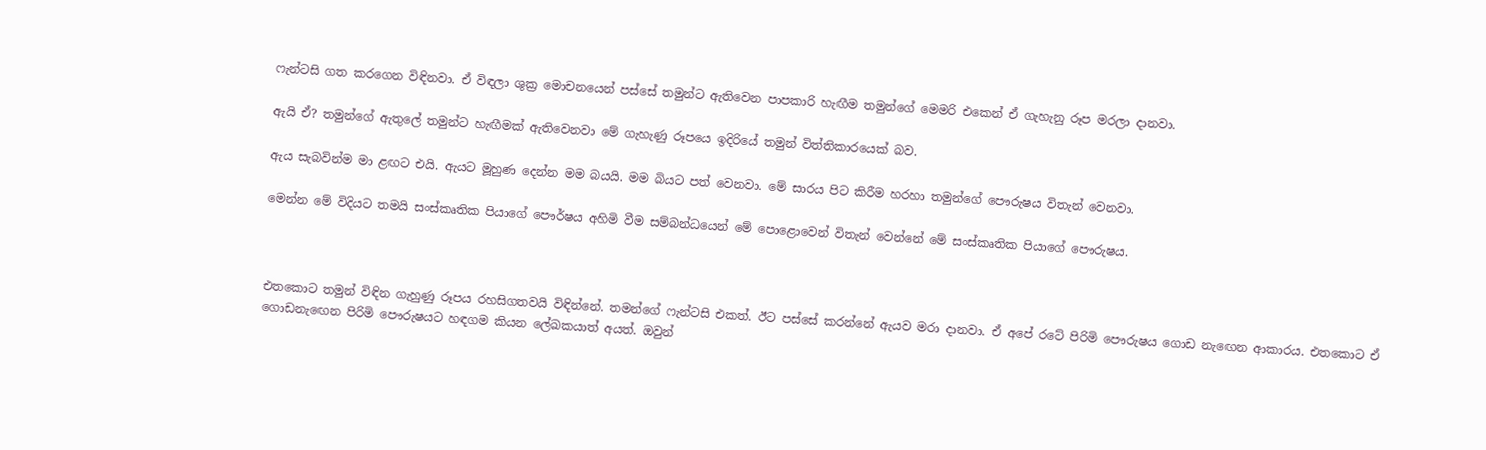ෆැන්ටසි ගත කරගෙන විඳිනවා. ඒ විඳලා ශුක්‍ර මොචනයෙන් පස්සේ තමුන්ට ඇතිවෙන පාපකාරි හැඟීම තමුන්ගේ මෙමරි එකෙන් ඒ ගැහැනු රූප මරලා දානවා.

ඇයි ඒ? තමුන්ගේ ඇතුලේ තමුන්ට හැඟීමක් ඇතිවෙනවා මේ ගැහැණු රූපයෙ ඉදිරියේ තමුන් විත්තිකාරයෙක් බව.

ඇය සැබවින්ම මා ළඟට එයි. ඇයට මූහුණ දෙන්න මම බයයි. මම බියට පත් වෙනවා. මේ සාරය පිට කිරීම හරහා තමුන්ගේ පෞරුෂය විතැන් වෙනවා.

මෙන්න මේ විදියට තමයි සංස්කෘතික පියාගේ පෞර්ෂය අහිමි වීම සම්බන්ධයෙන් මේ පොළොවෙන් විතැන් වෙන්නේ මේ සංස්කෘතික පියාගේ පෞරුෂය.



එතකොට තමුන් විඳින ගැහුණු රූපය රහසිගතවයි විඳින්නේ. තමන්ගේ ෆැන්ටසි එකත්. ඊට පස්සේ කරන්නේ ඇයව මරා දානවා. ඒ අපේ රටේ පිරිමි පෞරුෂය ගොඩ නැඟෙන ආකාරය. එතකොට ඒ ගොඩනැඟෙන පිරිමි පෞරුෂයට හඳගම කියන ලේඛකයාත් අයත්. ඔවුන්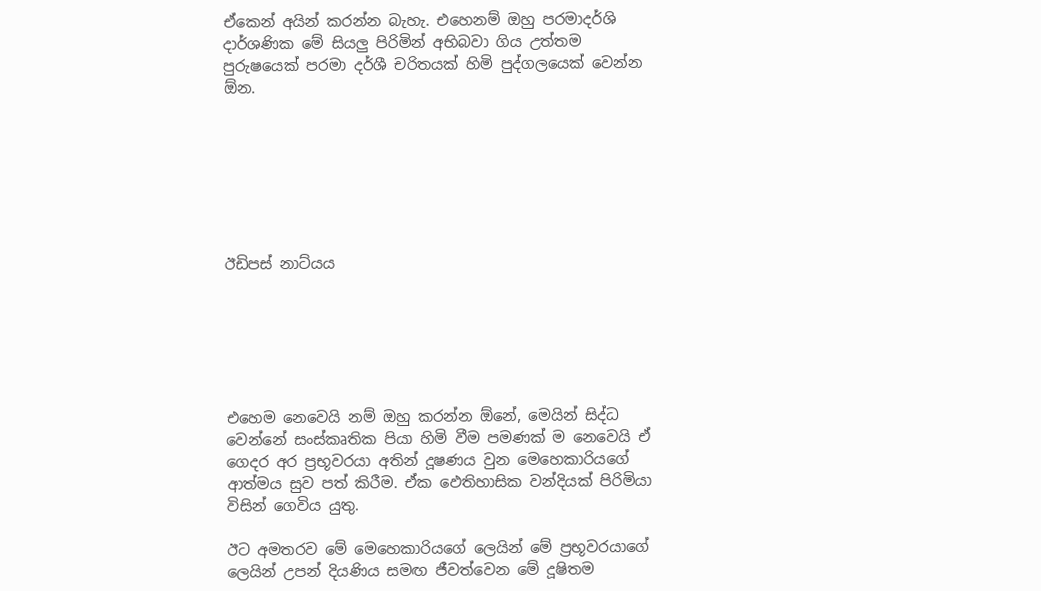ඒකෙන් අයින් කරන්න බැහැ. එහෙනම් ඔහු පරමාදර්ශි දාර්ශණික මේ සියලු පිරිමින් අභිබවා ගිය උත්තම පුරුෂයෙක් පරමා දර්ශී චරිතයක් හිමි පුද්ගලයෙක් වෙන්න ඕන.







ඊඩිපස් නාට්යය






එහෙම නෙවෙයි නම් ඔහු කරන්න ඕනේ, මෙයින් සිද්ධ වෙන්නේ සංස්කෘතික පියා හිමි වීම පමණක් ම නෙවෙයි ඒ ගෙදර අර ප්‍රභූවරයා අතින් දූෂණය වුන මෙහෙකාරියගේ ආත්මය සුව පත් කිරීම. ඒක ඵෙතිහාසික වන්දියක් පිරිමියා විසින් ගෙවිය යුතු.

ඊට අමතරව මේ මෙහෙකාරියගේ ලෙයින් මේ ප්‍රභූවරයාගේ ලෙයින් උපන් දියණිය සමඟ ජීවත්වෙන මේ දූෂිතම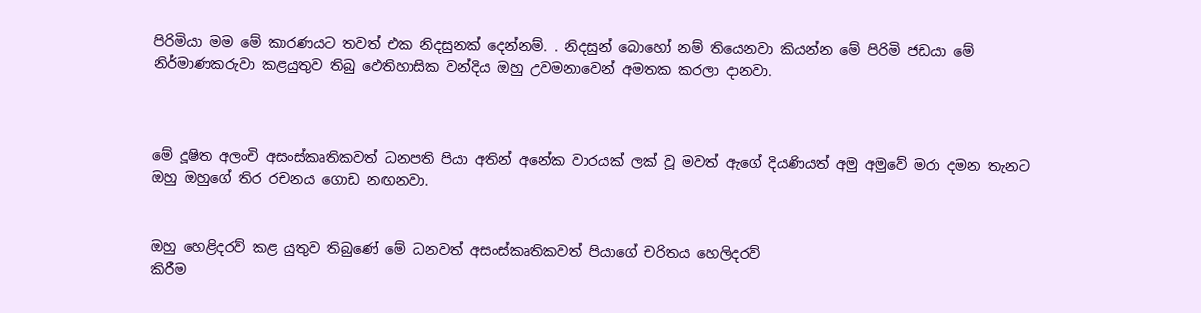පිරිමියා මම මේ කාරණයට තවත් එක නිදසුනක් දෙන්නම්. . නිදසුන් බොහෝ නම් තියෙනවා කියන්න මේ පිරිමි ජඩයා මේ නිර්මාණකරුවා කළයුතුව තිබු ඵෙතිහාසික වන්දිය ඔහු උවමනාවෙන් අමතක කරලා දානවා.



මේ දූෂිත අලංචි අසංස්කෘතිකවත් ධනපති පියා අතින් අනේක වාරයක් ලක් වූ මවත් ඇගේ දියණියත් අමු අමුවේ මරා දමන තැනට ඔහු ඔහුගේ තිර රචනය ගොඩ නඟනවා.


ඔහු හෙළිදරව් කළ යුතුව තිබුණේ මේ ධනවත් අසංස්කෘතිකවත් පියාගේ චරිතය හෙලිදරව්
කිරීම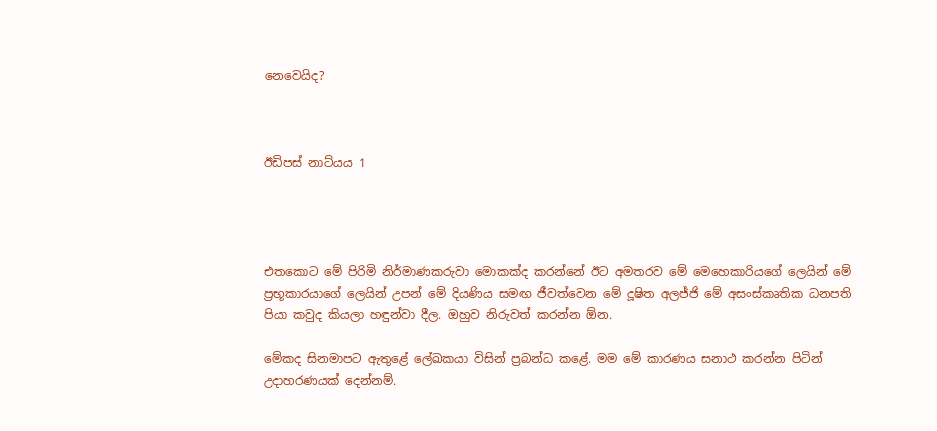නෙවෙයිද?



ඊඩිපස් නාට්යය 1




එතකොට මේ පිරිමි නිර්මාණකරුවා මොකක්ද කරන්නේ ඊට අමතරව මේ මෙහෙකාරියගේ ලෙයින් මේ ප්‍රභූකාරයාගේ ලෙයින් උපන් මේ දියණිය සමඟ ජීවත්වෙන මේ දූෂිත අලජ්ජි මේ අසංස්කෘතික ධනපති පියා කවුද කියලා හඳුන්වා දීල. ඔහුව නිරුවත් කරන්න ඕන.

මේකද සිනමාපට ඇතුළේ ලේඛකයා විසින් ප්‍රබන්ධ කළේ. මම මේ කාරණය සනාථ කරන්න පිටින් උදාහරණයක් දෙන්නම්.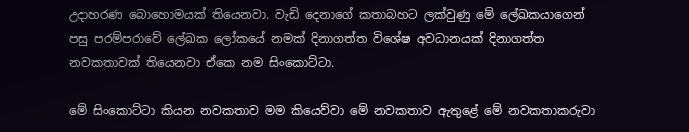උදාහරණ බොහොමයක් තියෙනවා. වැඩි දෙනාගේ කතාබහට ලක්වුණු මේ ලේඛකයාගෙන් පසු පරම්පරාවේ ‌ලේඛක ලෝකයේ නමක් දිනාගත්ත විශේෂ අවධානයක් දිනාගත්ත නවකතාවක් තියෙනවා ඒකෙ නම සිංකොට්ටා.

මේ සිංකොට්ටා කියන නවකතාව මම කියෙව්වා මේ නවකතාව ඇතුළේ මේ නවකතාකරුවා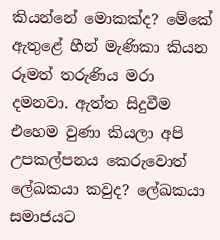කියන්නේ මොකක්ද? මේකේ ඇතුළේ හීන් මැණිකා කියන රූමත් තරුණිය මරා දමනවා. ඇත්ත සිදුවීම එහෙම වුණා කියලා අපි උපකල්පනය කෙරුවොත් ලේඛකයා කවුද? ලේඛකයා සමාජයට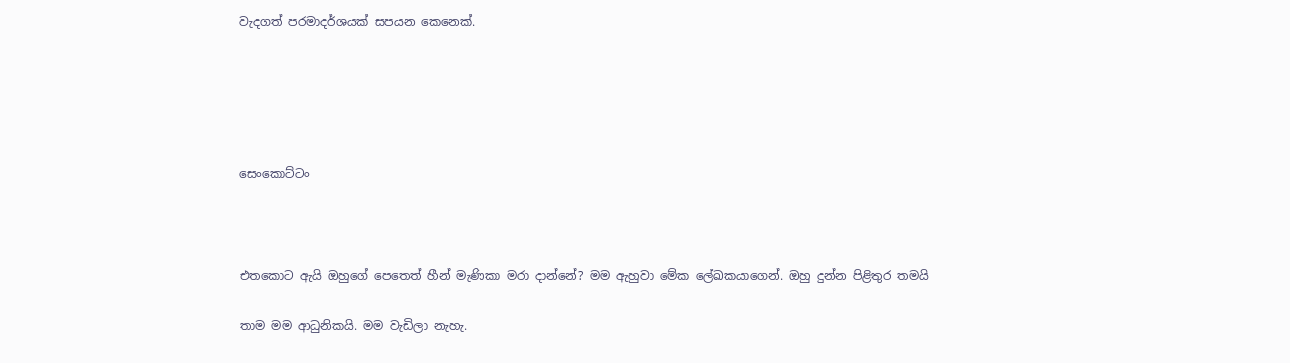වැදගත් පරමාදර්ශයක් සපයන කෙනෙක්.





සෙංකොට්ටං



එතකොට ඇයි ඔහුගේ පෙතෙත් හීන් මැණිකා මරා දාන්නේ? මම ඇහුවා මේක ලේඛකයාගෙන්. ඔහු දුන්න පිළිතුර තමයි

තාම මම ආධුනිකයි. මම වැඩිලා නැහැ.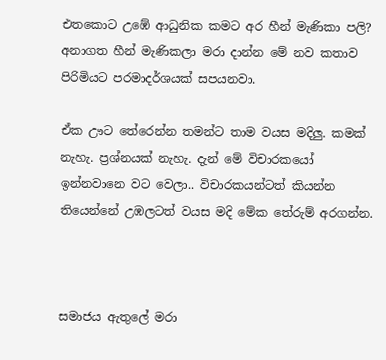එතකොට උඹේ ආධුනික කමට අර හීන් මැණිකා පලි? අනාගත හීන් මැණිකලා මරා දාන්න මේ නව කතාව පිරිමියට පරමාදර්ශයක් සපයනවා.

ඒක ඌට ‌තේරෙන්න තමන්ට තාම වයස මදිලු. කමක් නැහැ. ප්‍රශ්නයක් නැහැ. දැන් මේ විචාරකයෝ ඉන්නවානෙ වට වෙලා.. විචාරකයන්ටත් කියන්න තියෙන්නේ උඹලටත් වයස මදි මේක තේරුම් අරගන්න.



සමාජය ඇතුලේ මරා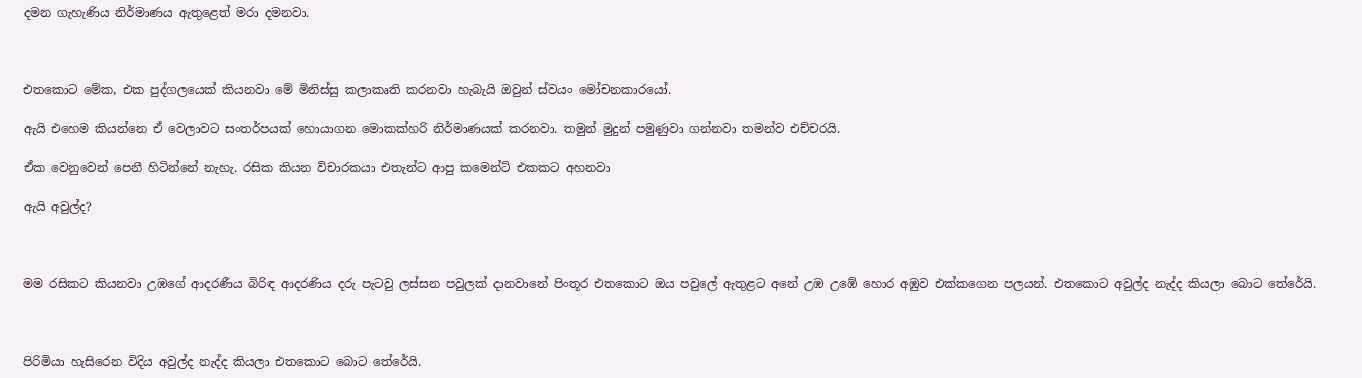දමන ගැහැණිය නිර්මාණය ඇතුළෙත් මරා දමනවා.



එතකොට මේක, එක පුද්ගලයෙක් කියනවා මේ මිනිස්සු කලාකෘති කරනවා හැබැයි ඔවුන් ස්වයං මෝචනකාරයෝ.

ඇයි එහෙම කියන්නෙ ඒ වෙලාවට සංතර්පයක් හොයාගන මොකක්හරි නිර්මාණයක් කරනවා. තමුන් මුදුන් පමුණුවා ගන්නවා තමන්ව එච්චරයි.

ඒක වෙනුවෙන් පෙනී හිටින්නේ නැහැ. රසික කියන විචාරකයා එතැන්ට ආපු කමෙන්ට් එකකට අහනවා

ඇයි අවුල්ද?



මම රසිකට කියනවා උඹගේ ආදරණීය බිරිඳ ආදරණිය දරු පැටවු ලස්සන පවුලක් දානවානේ පිංතූර එතකොට ඔය පවුලේ ඇතුළට අනේ උඹ උඹේ හොර අඹුව එක්කගෙන පලයන්. එතකොට අවුල්ද නැද්ද කියලා බොට තේරේයි.



පිරිමියා හැසිරෙන විදිය අවුල්ද නැද්ද කියලා එතකොට බොට තේරේයි.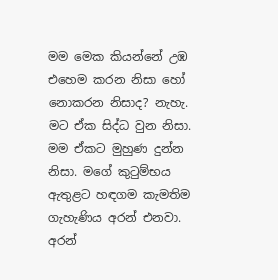මම මෙක කියන්නේ උඹ එහෙම කරන නිසා හෝ නොකරන නිසාද? නැහැ. මට ඒක සිද්ධ වුන නිසා. මම ඒකට මුහුණ දුන්න නිසා. මගේ කුටුම්භය ඇතුළට හඳගම කැමතිම ගැහැණිය අරන් එනවා. අරන්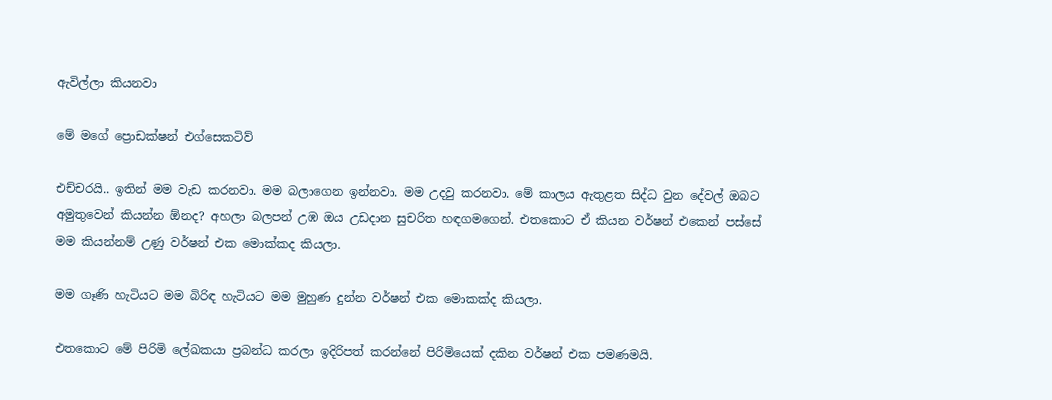ඇවිල්ලා කියනවා

මේ මගේ ප්‍රොඩක්ෂන් එග්සෙකටිව්

එච්චරයි.. ඉතින් මම වැඩ කරනවා. මම බලාගෙන ඉන්නවා. මම උදවු කරනවා. මේ කාලය ඇතුළත සිද්ධ වුන දේවල් ඔබට අමුතුවෙන් කියන්න ඕනද? අහලා බලපන් උඹ ඔය උඩදාන සුචරිත හඳගමගෙන්. එතකොට ඒ කියන වර්ෂන් එකෙන් පස්සේ මම කියන්නම් උණු වර්ෂන් එක මොක්කද කියලා.

මම ගෑණි හැටියට මම බිරිඳ හැටියට මම මුහුණ දුන්න වර්ෂන් එක මොකක්ද කියලා.

එතකොට මේ පිරිමි ලේඛකයා ප්‍රබන්ධ කරලා ඉදිරිපත් කරන්නේ පිරිමියෙක් දකින වර්ෂන් එක පමණමයි.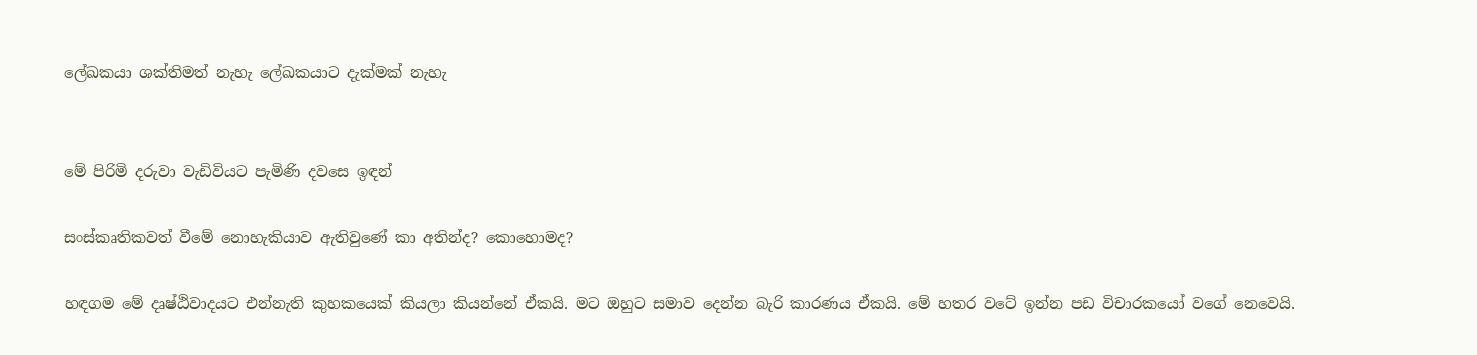ලේඛකයා ශක්තිමත් නැහැ ලේඛකයාට දැක්මක් නැහැ


මේ පිරිමි දරුවා වැඩිවියට පැමිණි දවසෙ ඉඳන්

සංස්කෘතිකවත් වීමේ නොහැකියාව ඇතිවුණේ කා අතින්ද? කොහොමද?

හඳගම මේ දෘෂ්ඨිවාදයට එන්නැති කුහකයෙක් කියලා කියන්නේ ඒකයි. මට ඔහුට සමාව දෙන්න බැරි කාරණය ඒකයි. මේ හතර වටේ ඉන්න පඩ විචාරකයෝ වගේ නෙවෙයි.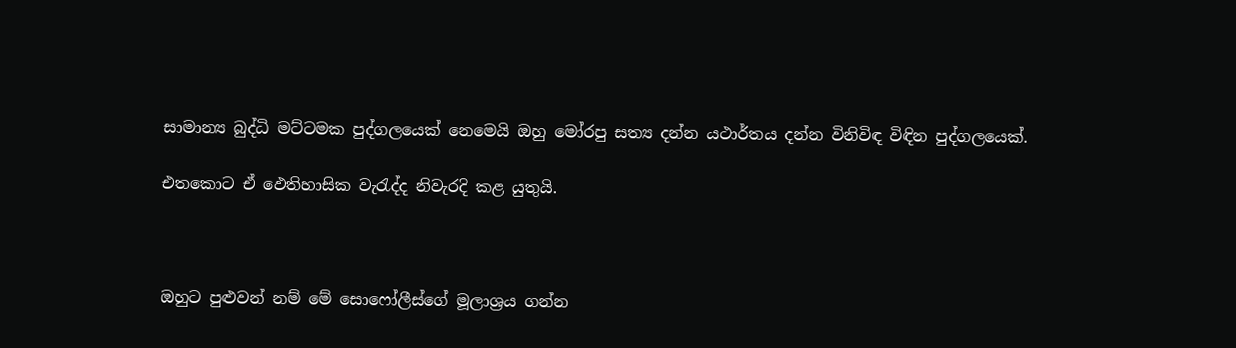සාමාන්‍ය බුද්ධි මට්ටමක පුද්ගලයෙක් නෙමෙයි ඔහු මෝරපු සත්‍ය දන්න යථාර්තය දන්න විනිවිඳ විඳින පුද්ගලයෙක්.

එතකොට ඒ ඵෙතිහාසික වැරැද්ද නිවැරදි කළ යුතුයි.



ඔහුට පුළුවන් නම් මේ සොෆෝලීස්ගේ මූලාශ්‍රය ගන්න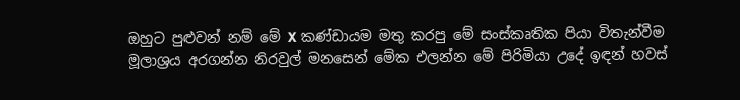ඔහුට පුළුවන් නම් මේ X කණ්ඩායම මතු කරපු මේ සංස්කෘතික පියා විතැන්වීම මූලාශ්‍රය අරගන්න නිරවුල් මනසෙන් මේක එලන්න මේ පිරිමියා උදේ ඉඳන් හවස්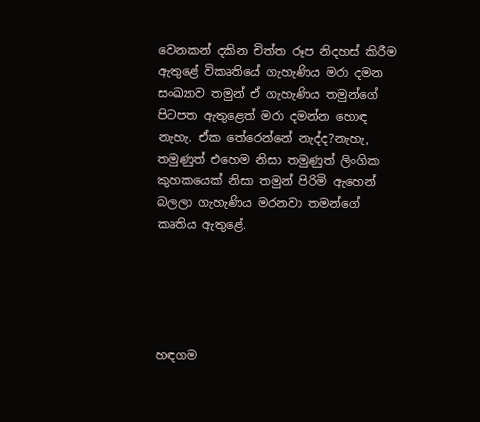වෙනකන් දකින චිත්ත රූප නිදහස් කිරීම ඇතුළේ විකෘතියේ ගැහැණිය මරා දමන සංඛ්‍යාව තමුන් ඒ ගැහැණිය තමුන්ගේ පිටපත ඇතුළෙත් මරා දමන්න හොඳ නැහැ. ඒක තේරෙන්නේ නැද්ද?නැහැ, තමුණුත් එහෙම නිසා තමුණුත් ලිංගික කුහකයෙක් නිසා තමුන් පිරිමි ඇහෙන් බලලා ගැහැණිය මරනවා තමන්ගේ කෘතිය ඇතුළේ.





හඳගම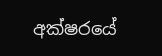අක්ෂරයේ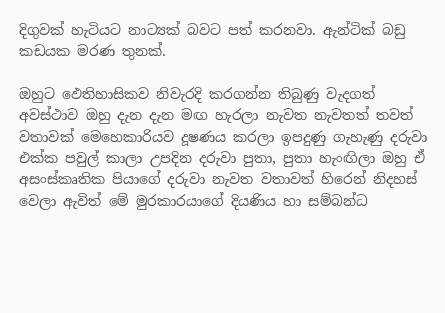දිගුවක් හැටියට නාට්‍යක් බවට පත් කරනවා. ඇන්ටික් බඩු කඩයක මරණ තුනක්.

ඔහුට ඵෙතිහාසිකව නිවැරදි කරගන්න තිබුණු වැදගත් අවස්ථාව ඔහු දැන දැන මඟ හැරලා නැවත නැවතත් තවත් වතාවක් මෙහෙකාරියව දූෂණය කරලා ඉපදුණු ගැහැණු දරුවා එක්ක පවුල් කාලා උපදින දරුවා පුතා, පුතා හැංඟිලා ඔහු ඒ අසංස්කෘතික පියාගේ දරුවා නැවත වතාවත් හිරෙන් නිදහස් වෙලා ඇවිත් මේ මුරකාරයාගේ දියණිය හා සම්බන්ධ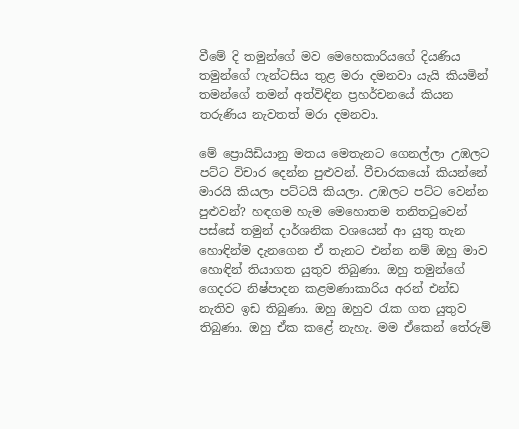වීමේ දි තමුන්ගේ මව මෙහෙකාරියගේ දියණිය තමුන්ගේ ෆැන්ටසිය තුළ මරා දමනවා යැයි කියමින් තමන්ගේ තමන් අත්විඳින ප්‍රහර්චනයේ කියන තරුණිය නැවතත් මරා දමනවා.

මේ ප්‍රොයිඩියානු මතය මෙතැනට ගෙනල්ලා උඹලට පට්ට විචාර දෙන්න පුළුවන්. වීචාරකයෝ කියන්නේ මාරයි කියලා පට්ටයි කියලා. උඹලට පට්ට වෙන්න පුළුවන්? හඳගම හැම මෙහොතම තනිතටුවෙන් පස්සේ තමුන් දාර්ශනික වශයෙන් ආ යුතු තැන හොඳින්ම දැනගෙන ඒ තැනට එන්න නම් ඔහු මාව හොඳින් තියාගත යුතුව තිබුණා. ඔහු තමුන්ගේ ගෙදරට නිෂ්පාදන කළමණාකාරිය අරන් එන්ඩ නැතිව ඉඩ තිබුණා. ඔහු ඔහුව රැක ගත යුතුව තිබුණා. ඔහු ඒක කළේ නැහැ. මම ඒකෙන් තේරුම්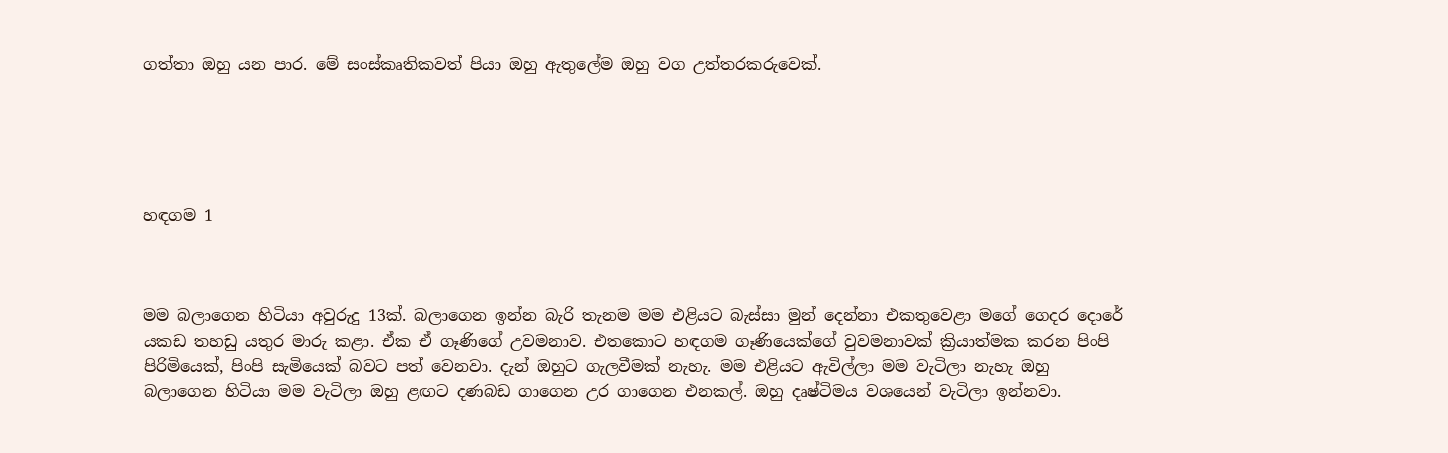ගත්තා ඔහු යන පාර. මේ සංස්කෘතිකවත් පියා ඔහු ඇතුලේම ඔහු වග උත්තරකරුවෙක්.





හඳගම 1



මම බලාගෙන හිටියා අවුරුදු 13ක්. බලාගෙන ඉන්න බැරි තැනම මම එළියට බැස්සා මුන් දෙන්නා එකතුවෙළා මගේ ගෙදර දොරේ යකඩ තහඩු යතුර මාරු කළා. ඒක ඒ ගෑණිගේ උවමනාව. එතකොට හඳගම ගෑණියෙක්ගේ වුවමනාවක් ක්‍රියාත්මක කරන පිංපි පිරිමියෙක්, පිංපි සැමියෙක් බවට පත් වෙනවා. දැන් ඔහුට ගැලවීමක් නැහැ. මම එළියට ඇවිල්ලා මම වැටිලා නැහැ ඔහු බලාගෙන හිටියා මම වැටිලා ඔහු ළඟට දණබඩ ගාගෙන උර ගාගෙන එනකල්. ඔහු දෘෂ්ටිමය වශයෙන් වැටිලා ඉන්නවා.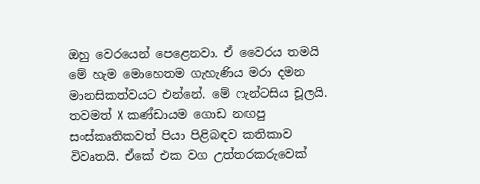ඔහු වෙරයෙන් පෙළෙනවා. ඒ වෛරය තමයි මේ හැම මොහෙතම ගැහැණිය මරා දමන මානසිකත්වයට එන්නේ. මේ ෆැන්ටසිය චූලයි. තවමත් X කණ්ඩායම ගොඩ නඟපු සංස්කෘතිකවත් පියා පිළිබඳව කතිකාව විවෘතයි. ඒකේ එක වග උත්තරකරුවෙක්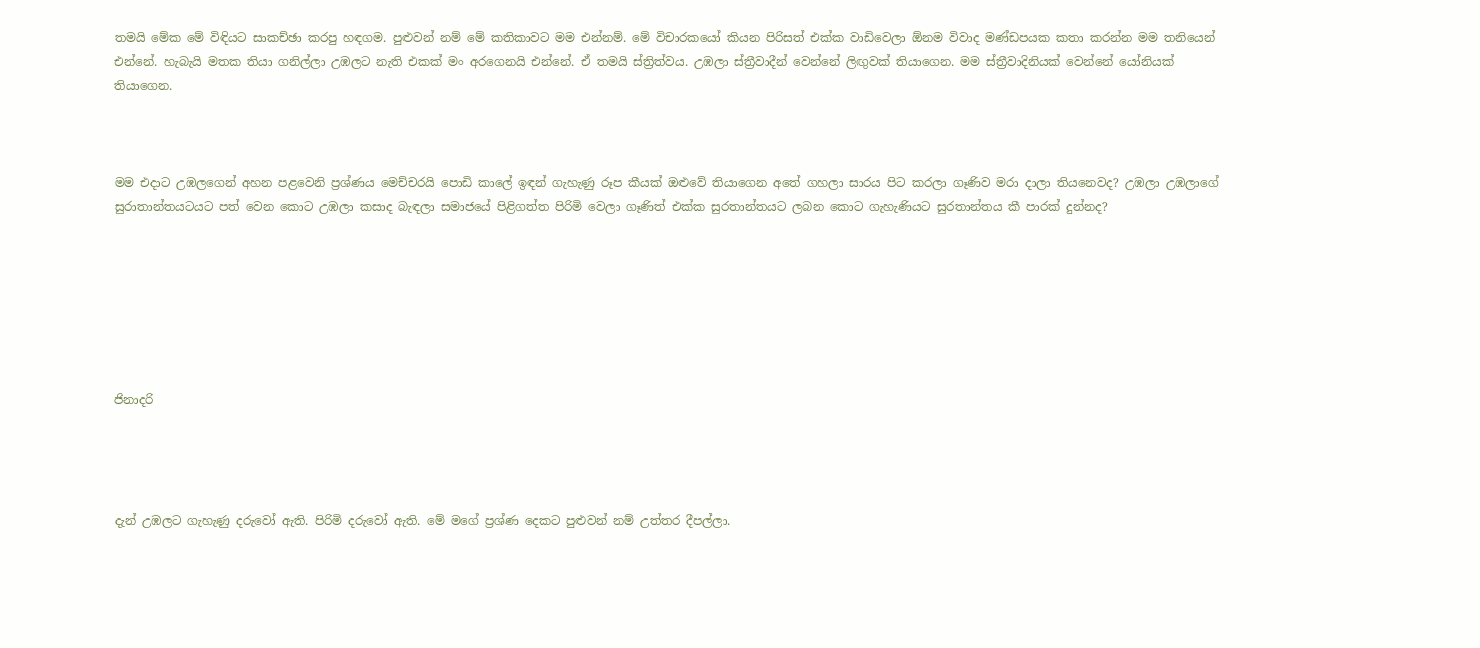තමයි මේක මේ විඳියට සාකච්ඡා කරපු හඳගම. පුළුවන් නම් මේ කතිකාවට මම එන්නම්. මේ විචාරකයෝ කියන පිරිසත් එක්ක වාඩිවෙලා ඕනම විවාද මණ්ඩපයක කතා කරන්න මම තනියෙන් එන්නේ. හැබැයි මතක තියා ගනිල්ලා උඹලට නැති එකක් මං අරගෙනයි එන්නේ. ඒ තමයි ස්ත්‍රිත්වය. උඹලා ස්ත්‍රීවාදීන් වෙන්නේ ලිඟුවක් තියාගෙන. මම ස්ත්‍රීවාදිනියක් වෙන්නේ යෝනියක් තියාගෙන.



මම එදාට උඹලගෙන් අහන පළවෙනි ප්‍රශ්ණය මෙච්චරයි පොඩි කාලේ ඉඳන් ගැහැණු රූප කීයක් ඔළුවේ තියාගෙන අතේ ගහලා සාරය පිට කරලා ගෑණිව මරා දාලා තියනෙවද? උඹලා උඹලාගේ සුරාතාන්තයටයට පත් වෙන කොට උඹලා කසාද බැඳලා සමාජයේ පිළිගත්ත පිරිමි වෙලා ගෑණිත් එක්ක සුරතාන්තයට ලබන කොට ගැහැණියට සුරතාන්තය කී පාරක් දුන්නද?







ජිනාදරි




දැන් උඹලට ගැහැණු දරුවෝ ඇති. පිරිමි දරුවෝ ඇති. මේ මගේ ප්‍රශ්ණ දෙකට පුළුවන් නම් උත්තර දීපල්ලා.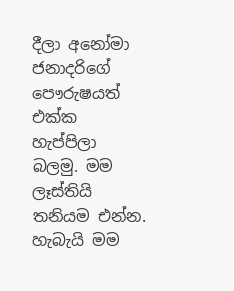දීලා අනෝමා ජනාදරිගේ පෞරුෂයත් එක්ක හැප්පිලා බලමු. මම ලෑස්තියි තනියම එන්න. හැබැයි මම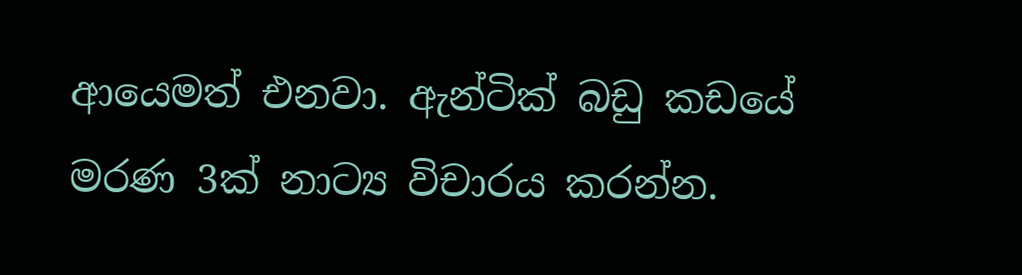ආයෙමත් එනවා. ඇන්ටික් බඩු කඩයේ මරණ 3ක් නාට්‍ය විචාරය කරන්න.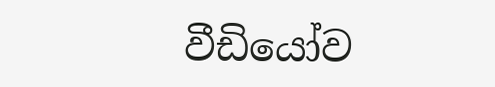වීඩියෝව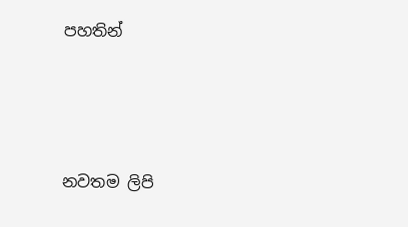පහතින්





නවතම ලිපි